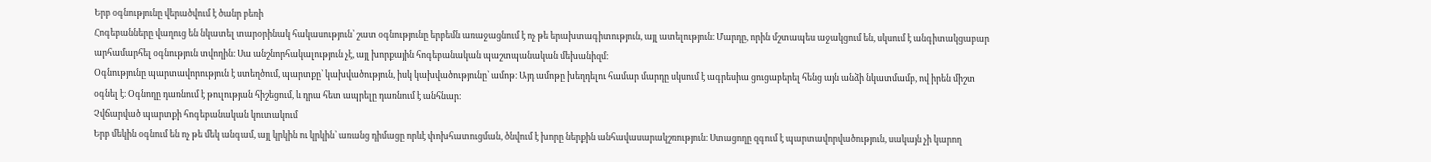Երբ օգնությունը վերածվում է ծանր բեռի
Հոգեբանները վաղուց են նկատել տարօրինակ հակասություն՝ շատ օգնությունը երբեմն առաջացնում է ոչ թե երախտագիտություն, այլ ատելություն։ Մարդը, որին մշտապես աջակցում են, սկսում է անգիտակցաբար արհամարհել օգնություն տվողին։ Սա անշնորհակալություն չէ, այլ խորքային հոգեբանական պաշտպանական մեխանիզմ։
Օգնությունը պարտավորություն է ստեղծում, պարտքը՝ կախվածություն, իսկ կախվածությունը՝ ամոթ։ Այդ ամոթը խեղդելու համար մարդը սկսում է ագրեսիա ցուցաբերել հենց այն անձի նկատմամբ, ով իրեն միշտ օգնել է։ Օգնողը դառնում է թուլության հիշեցում, և դրա հետ ապրելը դառնում է անհնար։
Չվճարված պարտքի հոգեբանական կուտակում
Երբ մեկին օգնում են ոչ թե մեկ անգամ, այլ կրկին ու կրկին՝ առանց դիմացը որևէ փոխհատուցման, ծնվում է խորը ներքին անհավասարակշռություն։ Ստացողը զգում է պարտավորվածություն, սակայն չի կարող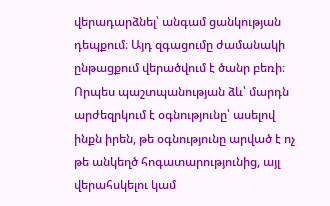վերադարձնել՝ անգամ ցանկության դեպքում։ Այդ զգացումը ժամանակի ընթացքում վերածվում է ծանր բեռի։
Որպես պաշտպանության ձև՝ մարդն արժեզրկում է օգնությունը՝ ասելով ինքն իրեն, թե օգնությունը արված է ոչ թե անկեղծ հոգատարությունից, այլ վերահսկելու կամ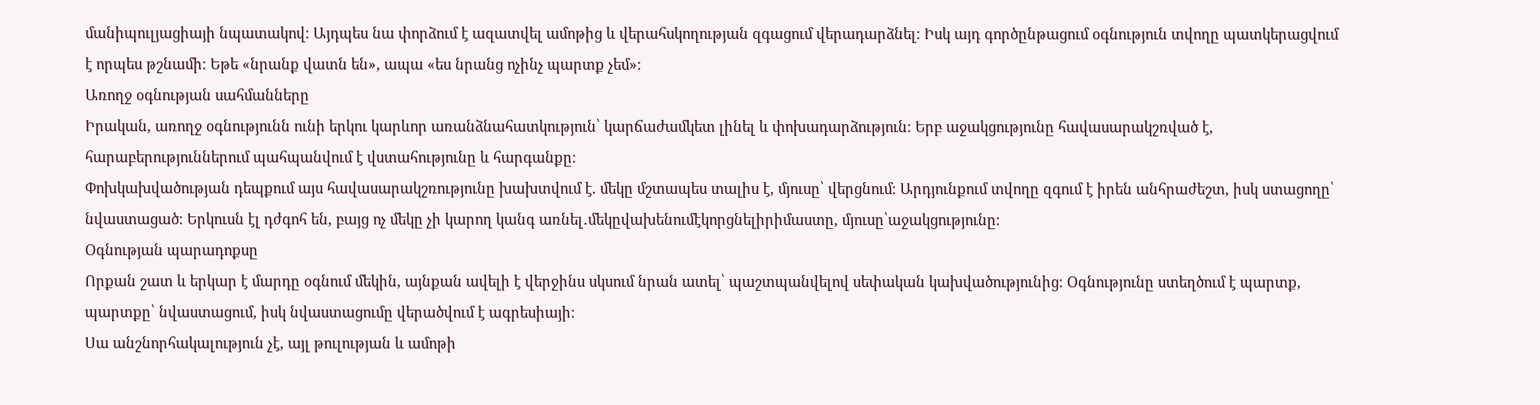մանիպուլյացիայի նպատակով։ Այդպես նա փորձում է ազատվել ամոթից և վերահսկողության զգացում վերադարձնել։ Իսկ այդ գործընթացում օգնություն տվողը պատկերացվում է որպես թշնամի։ Եթե «նրանք վատն են», ապա «ես նրանց ոչինչ պարտք չեմ»։
Առողջ օգնության սահմանները
Իրական, առողջ օգնությունն ունի երկու կարևոր առանձնահատկություն՝ կարճաժամկետ լինել և փոխադարձություն։ Երբ աջակցությունը հավասարակշռված է, հարաբերություններում պահպանվում է վստահությունը և հարգանքը։
Փոխկախվածության դեպքում այս հավասարակշռությունը խախտվում է. մեկը մշտապես տալիս է, մյուսը՝ վերցնում։ Արդյունքում տվողը զգում է իրեն անհրաժեշտ, իսկ ստացողը՝ նվաստացած։ Երկուսն էլ դժգոհ են, բայց ոչ մեկը չի կարող կանգ առնել․մեկըվախենումէկորցնելիրիմաստը, մյուսը՝աջակցությունը։
Օգնության պարադոքսը
Որքան շատ և երկար է մարդը օգնում մեկին, այնքան ավելի է վերջինս սկսում նրան ատել՝ պաշտպանվելով սեփական կախվածությունից։ Օգնությունը ստեղծում է պարտք, պարտքը՝ նվաստացում, իսկ նվաստացումը վերածվում է ագրեսիայի։
Սա անշնորհակալություն չէ, այլ թուլության և ամոթի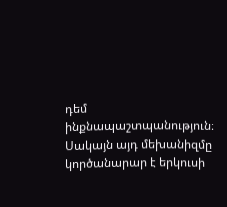դեմ ինքնապաշտպանություն։ Սակայն այդ մեխանիզմը կործանարար է երկուսի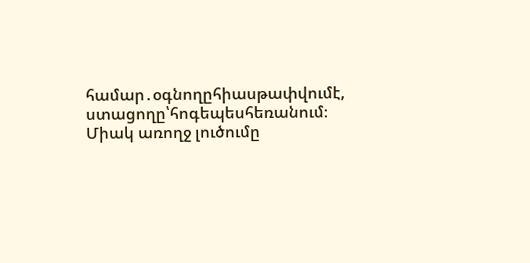համար․օգնողըհիասթափվումէ, ստացողը՝հոգեպեսհեռանում։
Միակ առողջ լուծումը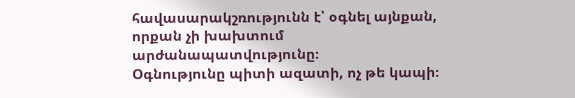հավասարակշռությունն է՝ օգնել այնքան, որքան չի խախտում արժանապատվությունը։
Օգնությունը պիտի ազատի, ոչ թե կապի։